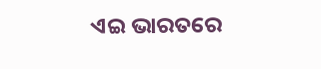ଏଇ ଭାରତରେ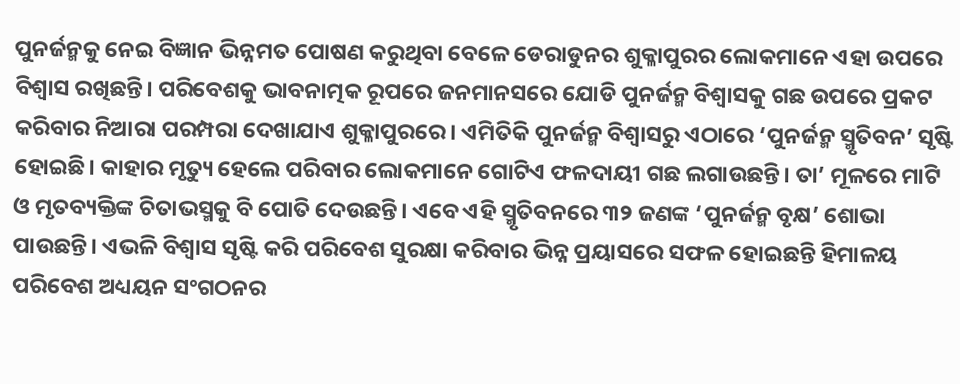ପୁନର୍ଜନ୍ମକୁ ନେଇ ବିଜ୍ଞାନ ଭିନ୍ନମତ ପୋଷଣ କରୁଥିବା ବେଳେ ଡେରାଡୁନର ଶୁକ୍ଳାପୁରର ଲୋକମାନେ ଏହା ଉପରେ ବିଶ୍ୱାସ ରଖିଛନ୍ତି। ପରିବେଶକୁ ଭାବନାତ୍ମକ ରୂପରେ ଜନମାନସରେ ଯୋଡି ପୁନର୍ଜନ୍ମ ବିଶ୍ୱାସକୁ ଗଛ ଉପରେ ପ୍ରକଟ କରିବାର ନିଆରା ପରମ୍ପରା ଦେଖାଯାଏ ଶୁକ୍ଳାପୁରରେ। ଏମିତିକି ପୁନର୍ଜନ୍ମ ବିଶ୍ୱାସରୁ ଏଠାରେ ‘ପୁନର୍ଜନ୍ମ ସ୍ମୃତିବନ’ ସୃଷ୍ଟି ହୋଇଛି। କାହାର ମୃତ୍ୟୁ ହେଲେ ପରିବାର ଲୋକମାନେ ଗୋଟିଏ ଫଳଦାୟୀ ଗଛ ଲଗାଉଛନ୍ତି। ତା’ ମୂଳରେ ମାଟି ଓ ମୃତବ୍ୟକ୍ତିଙ୍କ ଚିତାଭସ୍ମକୁ ବି ପୋତି ଦେଉଛନ୍ତି। ଏବେ ଏହି ସ୍ମୃତିବନରେ ୩୨ ଜଣଙ୍କ ‘ପୁନର୍ଜନ୍ମ ବୃକ୍ଷ’ ଶୋଭା ପାଉଛନ୍ତି। ଏଭଳି ବିଶ୍ୱାସ ସୃଷ୍ଟି କରି ପରିବେଶ ସୁରକ୍ଷା କରିବାର ଭିନ୍ନ ପ୍ରୟାସରେ ସଫଳ ହୋଇଛନ୍ତି ହିମାଳୟ ପରିବେଶ ଅଧ୍ୟୟନ ସଂଗଠନର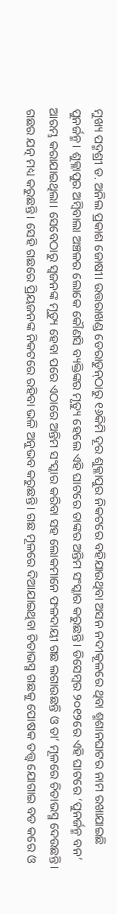ମୁଖ୍ୟ ପଦ୍ମଶ୍ରୀ ଡ. ଅନିଲ ପ୍ରକାଶ ଜୋଷୀ। ଉତ୍ତରାଖଣ୍ଡ ଡେରାଡୁନ୍‌ଠାରୁ ୧୬କିମି ଦୂର ଶୁକ୍ଳାପୁର ନିକଟରେ ବହିଯାଉଥିବା ଅସନ ନଦୀକୂଳରେ ଥିବା ଶ୍ମଶାନଘାଟର ନାମ ରଖାଯାଇଛି ପୁନର୍ଜନ୍ମ। ଶୁକ୍ଳାପୁର ଅମ୍ବିବାଲା ଅଞ୍ଚଳର ଲୋକେ କୌଣସି ବ୍ୟକ୍ତିଙ୍କର ମୃତ୍ୟୁ ହେଲେ ଏହି ଘାଟରେ ତାଙ୍କର ଅନ୍ତିମ ସଂସ୍କାର କରୁଛନ୍ତି। ଡିସେମ୍ବର ୨୦୧୨ରେ ଏହି ଘାଟରେ ‘ପୁନର୍ଜନ୍ମ ବନ’ ଆରମ୍ଭ କରାଯାଇଥିଲା। ସେବେଠାରୁ ସ୍ବଜନଙ୍କ ମୃତ୍ୟୁ ହେବା ପରେ ଏଠାରେ ଅନ୍ତିମ ସଂସ୍କାର କରିବା ସହ ଲୋକମାନେ ଫଳଦାୟୀ ଗଛ ଲଗାଉଛନ୍ତି ଓ ତା’ ମୂଳରେ ଚିତାଭସ୍ମ ଦେଉଛନ୍ତି। ଗଛର ଯତ୍ନ ମଧ୍ୟ କରୁଛନ୍ତି। ସେହି ଗଛରେ ପ୍ରିୟଜନଙ୍କ ନିକଟରେ ରହିବା ଭଳି ଅନୁଭବ କରୁଛନ୍ତି। ଗଛ ମୂଳରେ ଦିଆଯାଇଥିବା ଚିତାଭସ୍ମ ଗଛକୁ ପୋଷକ ତତ୍ତ୍ୱ ଯୋଗାଇ ବଡ କରେ ଓ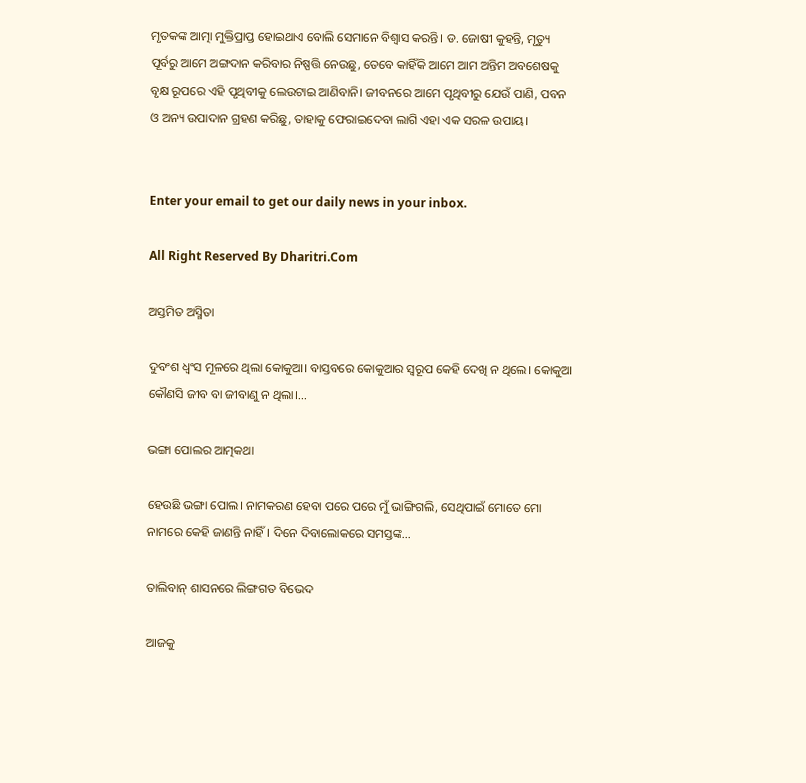ମୃତକଙ୍କ ଆତ୍ମା ମୁକ୍ତିପ୍ରାପ୍ତ ହୋଇଥାଏ ବୋଲି ସେମାନେ ବିଶ୍ୱାସ କରନ୍ତି। ଡ. ଜୋଷୀ କୁହନ୍ତି, ମୃତ୍ୟୁ ପୂର୍ବରୁ ଆମେ ଅଙ୍ଗଦାନ କରିବାର ନିଷ୍ପତ୍ତି ନେଉଛୁ, ତେବେ କାହିଁକି ଆମେ ଆମ ଅନ୍ତିମ ଅବଶେଷକୁ ବୃକ୍ଷ ରୂପରେ ଏହି ପୃଥିବୀକୁ ଲେଉଟାଇ ଆଣିବାନି। ଜୀବନରେ ଆମେ ପୃଥିବୀରୁ ଯେଉଁ ପାଣି, ପବନ ଓ ଅନ୍ୟ ଉପାଦାନ ଗ୍ରହଣ କରିଛୁ, ତାହାକୁ ଫେରାଇଦେବା ଲାଗି ଏହା ଏକ ସରଳ ଉପାୟ।


Enter your email to get our daily news in your inbox.

All Right Reserved By Dharitri.Com

ଅସ୍ତମିତ ଅସ୍ମିତା

ଦୁବଂଶ ଧ୍ବଂସ ମୂଳରେ ଥିଲା କୋକୁଆ। ବାସ୍ତବରେ କୋକୁଆର ସ୍ବରୂପ କେହି ଦେଖି ନ ଥିଲେ। କୋକୁଆ କୌଣସି ଜୀବ ବା ଜୀବାଣୁ ନ ଥିଲା।...

ଭଙ୍ଗା ପୋଲର ଆତ୍ମକଥା

ହେଉଛି ଭଙ୍ଗା ପୋଲ। ନାମକରଣ ହେବା ପରେ ପରେ ମୁଁ ଭାଙ୍ଗିଗଲି, ସେଥିପାଇଁ ମୋତେ ମୋ ନାମରେ କେହି ଜାଣନ୍ତି ନାହିଁ। ଦିନେ ଦିବାଲୋକରେ ସମସ୍ତଙ୍କ...

ତାଲିବାନ୍‌ ଶାସନରେ ଲିଙ୍ଗଗତ ବିଭେଦ

ଆଜକୁ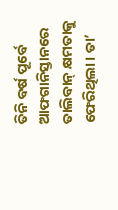ତିନି ବର୍ଷ ପୂର୍ବେ ଆଫଗାନିସ୍ତାନରେ ତାଲିବାନ୍‌ କ୍ଷମତାକୁ ଫେରିଥିଲା। ତା’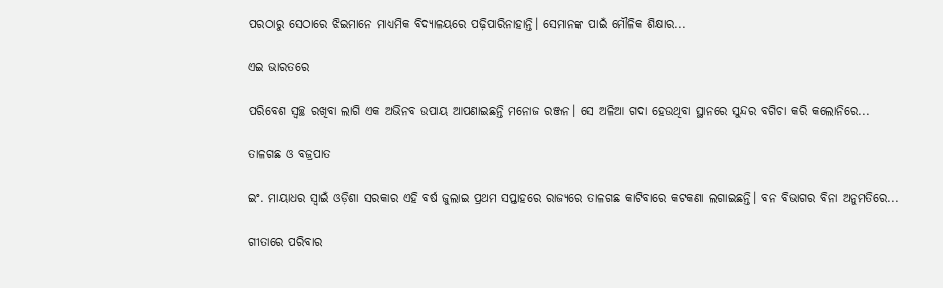ପରଠାରୁ ସେଠାରେ ଝିଇମାନେ ମାଧ୍ୟମିକ ବିଦ୍ୟାଳୟରେ ପଢ଼ିପାରିନାହାନ୍ତି। ସେମାନଙ୍କ ପାଇଁ ମୌଳିକ ଶିକ୍ଷାର...

ଏଇ ଭାରତରେ

ପରିବେଶ ସ୍ବଚ୍ଛ ରଖିବା ଲାଗି ଏକ ଅଭିନବ ଉପାୟ ଆପଣାଇଛନ୍ତି ମନୋଜ ରଞ୍ଜନ। ସେ ଅଳିଆ ଗଦା ହେଉଥିବା ସ୍ଥାନରେ ସୁନ୍ଦର ବଗିଚା କରି କଲୋନିରେ...

ତାଳଗଛ ଓ ବଜ୍ରପାତ

ଇଂ. ମାୟାଧର ସ୍ବାଇଁ ଓଡ଼ିଶା ସରକାର ଏହି ବର୍ଷ ଜୁଲାଇ ପ୍ରଥମ ସପ୍ତାହରେ ରାଜ୍ୟରେ ତାଳଗଛ କାଟିବାରେ କଟକଣା ଲଗାଇଛନ୍ତି। ବନ ବିଭାଗର ବିନା ଅନୁମତିରେ...

ଗୀତାରେ ପରିବାର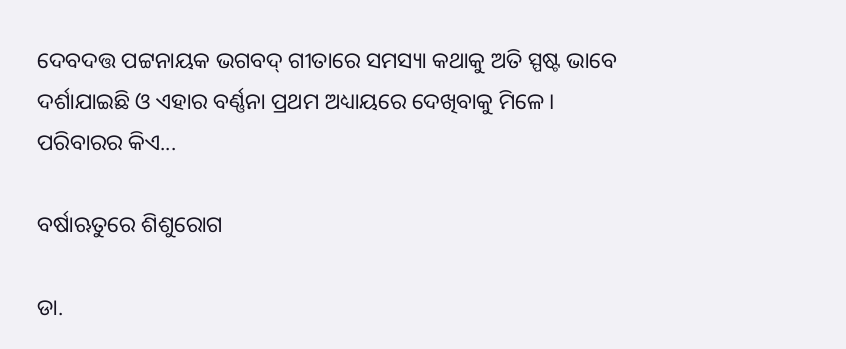ଦେବଦତ୍ତ ପଟ୍ଟନାୟକ ଭଗବଦ୍‌ ଗୀତାରେ ସମସ୍ୟା କଥାକୁ ଅତି ସ୍ପଷ୍ଟ ଭାବେ ଦର୍ଶାଯାଇଛି ଓ ଏହାର ବର୍ଣ୍ଣନା ପ୍ରଥମ ଅଧ୍ୟାୟରେ ଦେଖିବାକୁ ମିଳେ। ପରିବାରର କିଏ...

ବର୍ଷାଋତୁରେ ଶିଶୁରୋଗ

ଡା.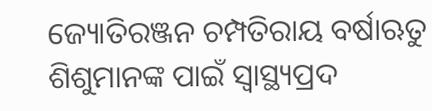ଜ୍ୟୋତିରଞ୍ଜନ ଚମ୍ପତିରାୟ ବର୍ଷାଋତୁ ଶିଶୁମାନଙ୍କ ପାଇଁ ସ୍ବାସ୍ଥ୍ୟପ୍ରଦ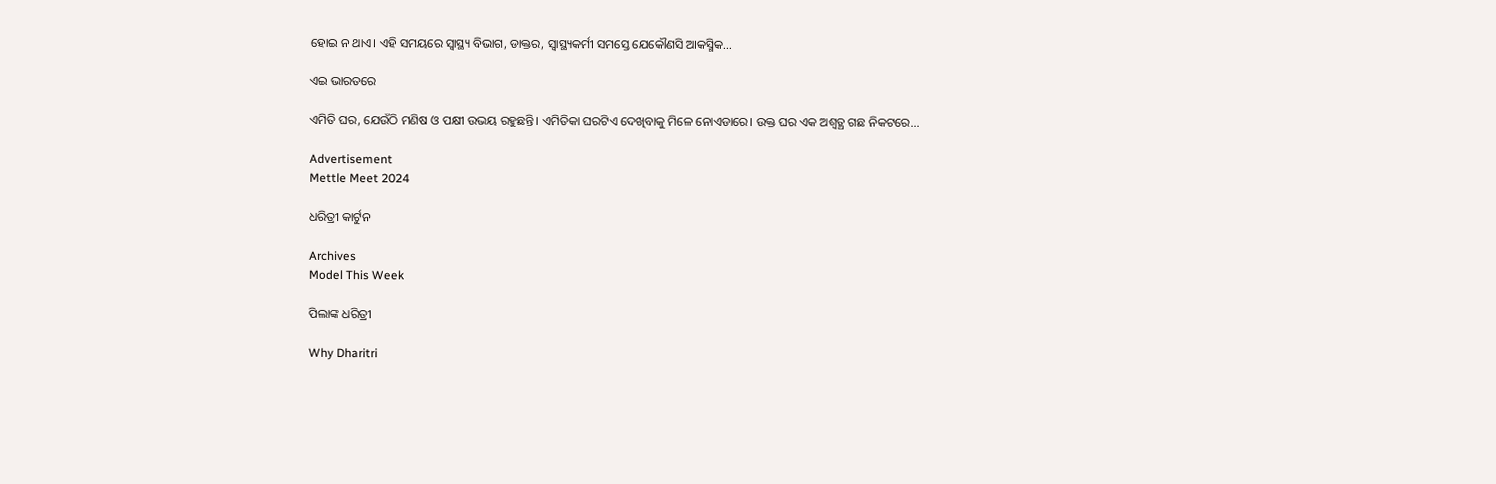ହୋଇ ନ ଥାଏ। ଏହି ସମୟରେ ସ୍ବାସ୍ଥ୍ୟ ବିଭାଗ, ଡାକ୍ତର, ସ୍ବାସ୍ଥ୍ୟକର୍ମୀ ସମସ୍ତେ ଯେକୌଣସି ଆକସ୍ମିକ...

ଏଇ ଭାରତରେ

ଏମିତି ଘର, ଯେଉଁଠି ମଣିଷ ଓ ପକ୍ଷୀ ଉଭୟ ରହୁଛନ୍ତି। ଏମିତିକା ଘରଟିଏ ଦେଖିବାକୁ ମିଳେ ନୋଏଡାରେ। ଉକ୍ତ ଘର ଏକ ଅଶ୍ୱତ୍ଥ ଗଛ ନିକଟରେ...

Advertisement
Mettle Meet 2024

ଧରିତ୍ରୀ କାର୍ଟୁନ

Archives
Model This Week

ପିଲାଙ୍କ ଧରିତ୍ରୀ

Why Dharitri